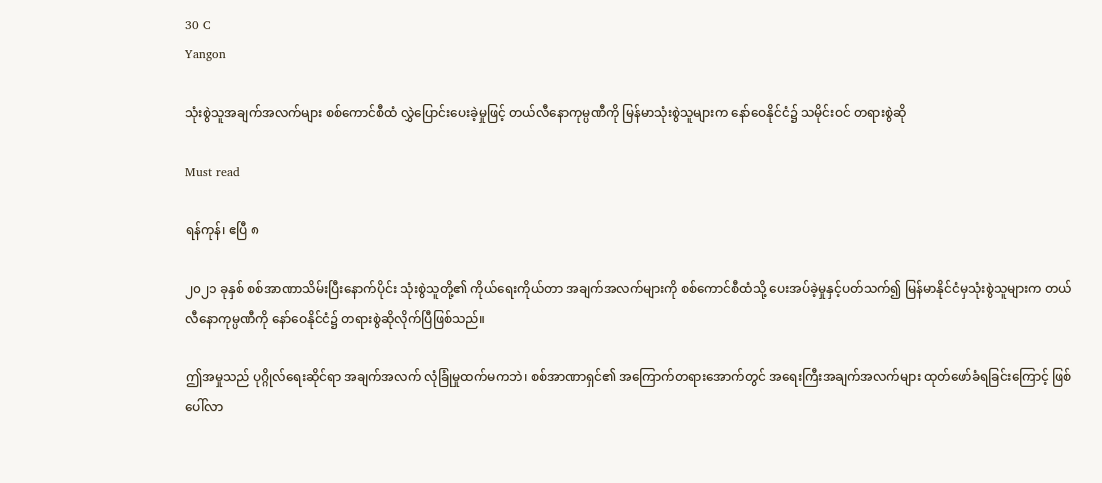30 C
Yangon

သုံးစွဲသူအချက်အလက်များ စစ်ကောင်စီထံ လွှဲပြောင်းပေးခဲ့မှုဖြင့် တယ်လီနောကုမ္ပဏီကို မြန်မာသုံးစွဲသူများက နော်ဝေနိုင်ငံ၌ သမိုင်းဝင် တရားစွဲဆို

Must read

ရန်ကုန်၊ ဧပြီ ၈

၂၀၂၁ ခုနှစ် စစ်အာဏာသိမ်းပြီးနောက်ပိုင်း သုံးစွဲသူတို့၏ ကိုယ်ရေးကိုယ်တာ အချက်အလက်များကို စစ်ကောင်စီထံသို့ ပေးအပ်ခဲ့မှုနှင့်ပတ်သက်၍ မြန်မာနိုင်ငံမှသုံးစွဲသူများက တယ်လီနောကုမ္ပဏီကို နော်ဝေနိုင်ငံ၌ တရားစွဲဆိုလိုက်ပြီဖြစ်သည်။

ဤအမှုသည် ပုဂ္ဂိုလ်ရေးဆိုင်ရာ အချက်အလက် လုံခြုံမှုထက်မကဘဲ၊ စစ်အာဏာရှင်၏ အကြောက်တရားအောက်တွင် အရေးကြီးအချက်အလက်များ ထုတ်ဖော်ခံရခြင်းကြောင့် ဖြစ်ပေါ်လာ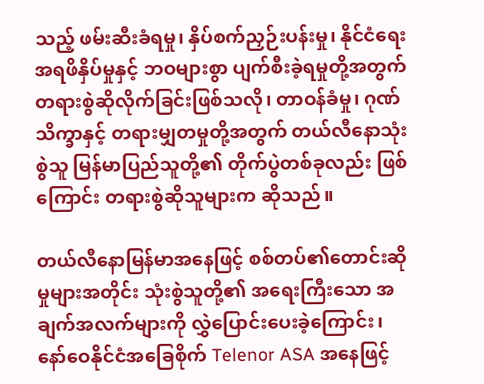သည့် ဖမ်းဆီးခံရမှု၊ နှိပ်စက်ညှဉ်းပန်းမှု၊ နိုင်ငံရေးအရဖိနှိပ်မှုနှင့် ဘဝများစွာ ပျက်စီးခဲ့ရမှုတို့အတွက် တရားစွဲဆိုလိုက်ခြင်းဖြစ်သလို၊ တာဝန်ခံမှု၊ ဂုဏ်သိက္ခာနှင့် တရားမျှတမှုတို့အတွက် တယ်လီနောသုံးစွဲသူ မြန်မာပြည်သူတို့၏ တိုက်ပွဲတစ်ခုလည်း ဖြစ်ကြောင်း တရားစွဲဆိုသူများက ဆိုသည်။

တယ်လီနောမြန်မာအနေဖြင့် စစ်တပ်၏တောင်းဆိုမှုများအတိုင်း သုံးစွဲသူတို့၏ အရေးကြီးသော အချက်အလက်များကို လွှဲပြောင်းပေးခဲ့ကြောင်း၊ နော်ဝေနိုင်ငံအခြေစိုက် Telenor ASA အနေဖြင့်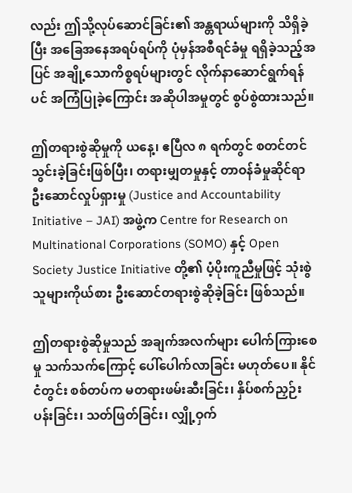လည်း ဤသို့လုပ်ဆောင်ခြင်း၏ အန္တရာယ်များကို သိရှိခဲ့ပြီး အခြေအနေအရပ်ရပ်ကို ပုံမှန်အစီရင်ခံမှု ရရှိခဲ့သည့်အပြင် အချို့သောကိစ္စရပ်များတွင် လိုက်နာဆောင်ရွက်ရန်ပင် အကြံပြုခဲ့ကြောင်း အဆိုပါအမှုတွင် စွပ်စွဲထားသည်။

ဤတရားစွဲဆိုမှုကို ယနေ့၊ ဧပြီလ ၈ ရက်တွင် စတင်တင်သွင်းခဲ့ခြင်းဖြစ်ပြီး၊ တရားမျှတမှုနှင့် တာဝန်ခံမှုဆိုင်ရာ ဦးဆောင်လှုပ်ရှားမှု (Justice and Accountability Initiative – JAI) အဖွဲ့က Centre for Research on Multinational Corporations (SOMO) နှင့် Open Society Justice Initiative တို့၏ ပံ့ပိုးကူညီမှုဖြင့် သုံးစွဲသူများကိုယ်စား ဦးဆောင်တရားစွဲဆိုခဲ့ခြင်း ဖြစ်သည်။

ဤတရားစွဲဆိုမှုသည် အချက်အလက်များ ပေါက်ကြားစေမှု သက်သက်ကြောင့် ပေါ်ပေါက်လာခြင်း မဟုတ်ပေ။ နိုင်ငံတွင်း စစ်တပ်က မတရားဖမ်းဆီးခြင်း၊ နှိပ်စက်ညှဉ်းပန်းခြင်း၊ သတ်ဖြတ်ခြင်း၊ လျှို့ဝှက်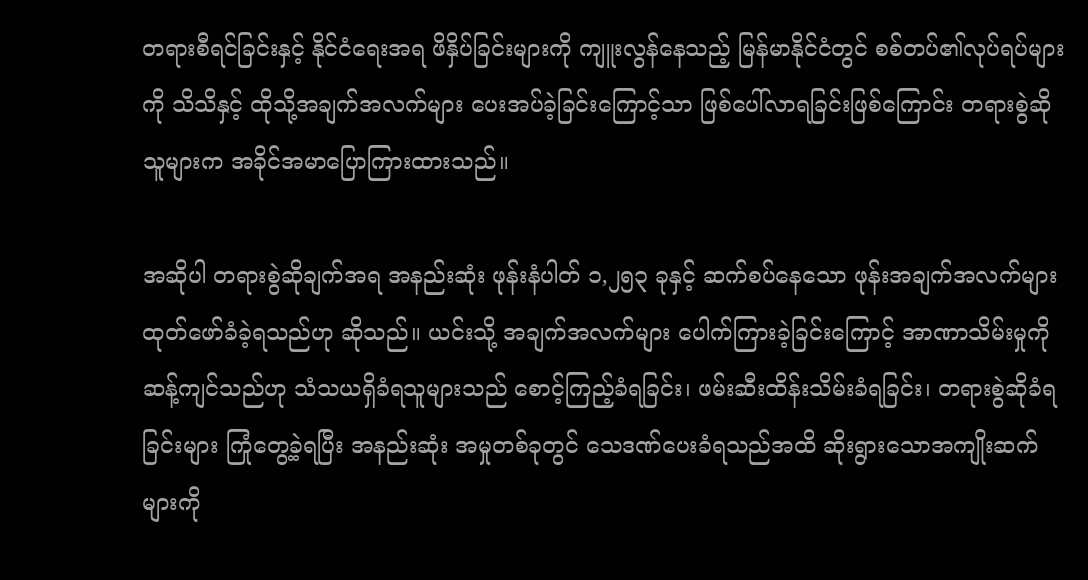တရားစီရင်ခြင်းနှင့် နိုင်ငံရေးအရ ဖိနှိပ်ခြင်းများကို ကျူးလွန်နေသည့် မြန်မာနိုင်ငံတွင် စစ်တပ်၏လုပ်ရပ်များကို သိသိနှင့် ထိုသို့အချက်အလက်များ ပေးအပ်ခဲ့ခြင်းကြောင့်သာ ဖြစ်ပေါ်လာရခြင်းဖြစ်ကြောင်း တရားစွဲဆိုသူများက အခိုင်အမာပြောကြားထားသည်။

အဆိုပါ တရားစွဲဆိုချက်အရ အနည်းဆုံး ဖုန်းနံပါတ် ၁,၂၅၃ ခုနှင့် ဆက်စပ်နေသော ဖုန်းအချက်အလက်များ ထုတ်ဖော်ခံခဲ့ရသည်ဟု ဆိုသည်။ ယင်းသို့ အချက်အလက်များ ပေါက်ကြားခဲ့ခြင်းကြောင့် အာဏာသိမ်းမှုကို ဆန့်ကျင်သည်ဟု သံသယရှိခံရသူများသည် စောင့်ကြည့်ခံရခြင်း၊ ဖမ်းဆီးထိန်းသိမ်းခံရခြင်း၊ တရားစွဲဆိုခံရခြင်းများ ကြုံတွေ့ခဲ့ရပြီး အနည်းဆုံး အမှုတစ်ခုတွင် သေဒဏ်ပေးခံရသည်အထိ ဆိုးရွားသောအကျိုးဆက်များကို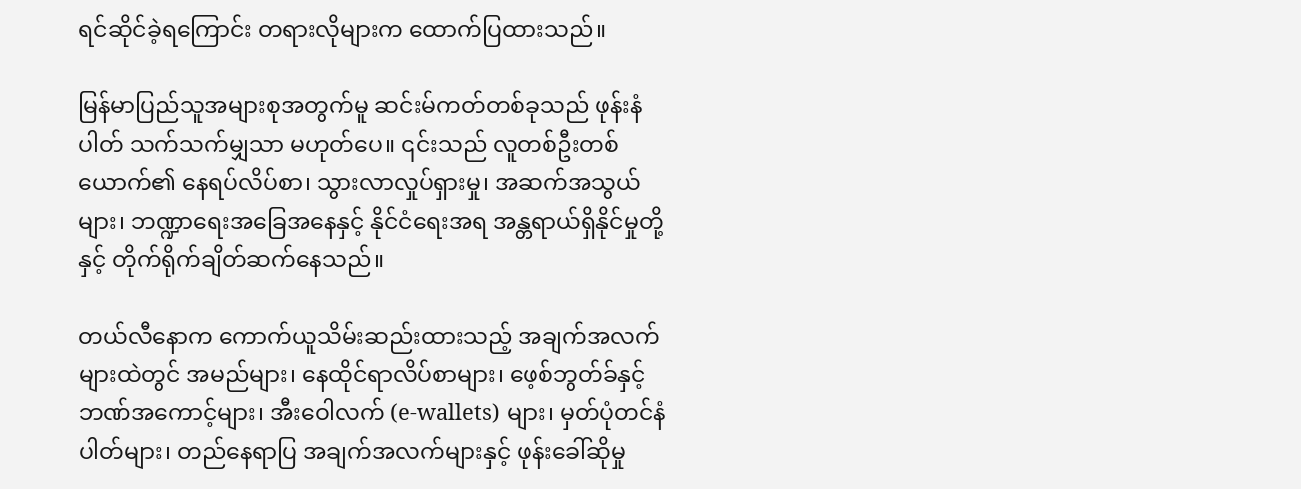ရင်ဆိုင်ခဲ့ရကြောင်း တရားလိုများက ထောက်ပြထားသည်။

မြန်မာပြည်သူအများစုအတွက်မူ ဆင်းမ်ကတ်တစ်ခုသည် ဖုန်းနံပါတ် သက်သက်မျှသာ မဟုတ်ပေ။ ၎င်းသည် လူတစ်ဦးတစ်ယောက်၏ နေရပ်လိပ်စာ၊ သွားလာလှုပ်ရှားမှု၊ အဆက်အသွယ်များ၊ ဘဏ္ဍာရေးအခြေအနေနှင့် နိုင်ငံရေးအရ အန္တရာယ်ရှိနိုင်မှုတို့နှင့် တိုက်ရိုက်ချိတ်ဆက်နေသည်။

တယ်လီနောက ကောက်ယူသိမ်းဆည်းထားသည့် အချက်အလက်များထဲတွင် အမည်များ၊ နေထိုင်ရာလိပ်စာများ၊ ဖေ့စ်ဘွတ်ခ်နှင့် ဘဏ်အကောင့်များ၊ အီးဝေါလက် (e-wallets) များ၊ မှတ်ပုံတင်နံပါတ်များ၊ တည်နေရာပြ အချက်အလက်များနှင့် ဖုန်းခေါ်ဆိုမှု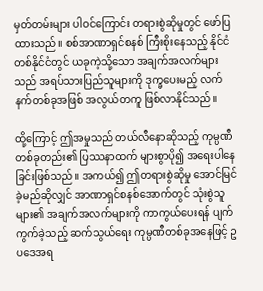မှတ်တမ်းများ ပါဝင်ကြောင်း တရားစွဲဆိုမှုတွင် ဖော်ပြထားသည်။ စစ်အာဏာရှင်စနစ် ကြီးစိုးနေသည့် နိုင်ငံတစ်နိုင်ငံတွင် ယခုကဲ့သို့သော အချက်အလက်များသည် အရပ်သားပြည်သူများကို ဒုက္ခပေးမည့် လက်နက်တစ်ခုအဖြစ် အလွယ်တကူ ဖြစ်လာနိုင်သည်။

ထို့ကြောင့် ဤအမှုသည် တယ်လီနောဆိုသည့် ကုမ္ပဏီတစ်ခုတည်း၏ ပြဿနာထက် များစွာပို၍ အရေးပါနေခြင်းဖြစ်သည်။ အကယ်၍ ဤတရားစွဲဆိုမှု အောင်မြင်ခဲ့မည်ဆိုလျှင် အာဏာရှင်စနစ်အောက်တွင် သုံးစွဲသူများ၏ အချက်အလက်များကို ကာကွယ်ပေးရန် ပျက်ကွက်ခဲ့သည့် ဆက်သွယ်ရေး ကုမ္ပဏီတစ်ခုအနေဖြင့် ဥပဒေအရ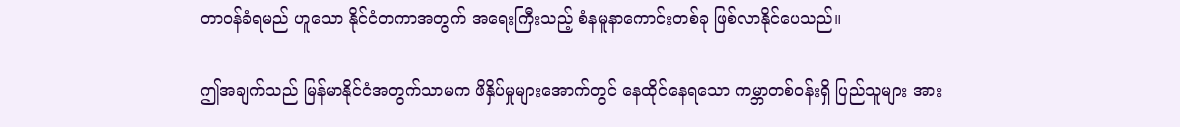တာဝန်ခံရမည် ဟူသော နိုင်ငံတကာအတွက် အရေးကြီးသည့် စံနမူနာကောင်းတစ်ခု ဖြစ်လာနိုင်ပေသည်။

ဤအချက်သည် မြန်မာနိုင်ငံအတွက်သာမက ဖိနှိပ်မှုများအောက်တွင် နေထိုင်နေရသော ကမ္ဘာတစ်ဝန်းရှိ ပြည်သူများ အား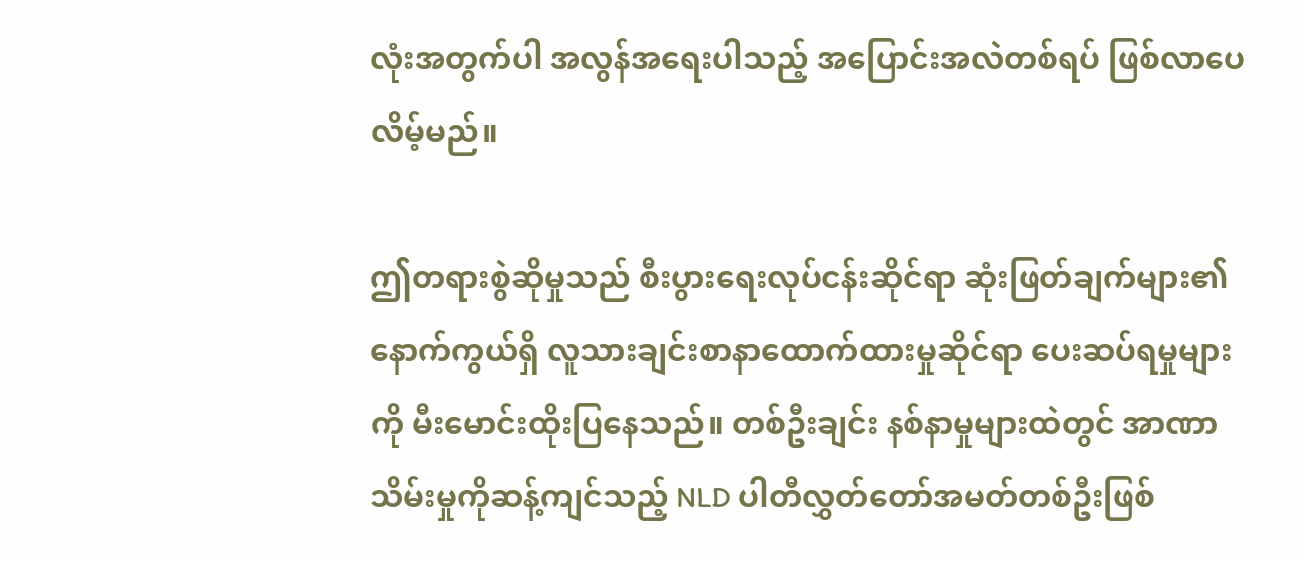လုံးအတွက်ပါ အလွန်အရေးပါသည့် အပြောင်းအလဲတစ်ရပ် ဖြစ်လာပေလိမ့်မည်။

ဤတရားစွဲဆိုမှုသည် စီးပွားရေးလုပ်ငန်းဆိုင်ရာ ဆုံးဖြတ်ချက်များ၏ နောက်ကွယ်ရှိ လူသားချင်းစာနာထောက်ထားမှုဆိုင်ရာ ပေးဆပ်ရမှုများကို မီးမောင်းထိုးပြနေသည်။ တစ်ဦးချင်း နစ်နာမှုများထဲတွင် အာဏာသိမ်းမှုကိုဆန့်ကျင်သည့် NLD ပါတီလွှတ်တော်အမတ်တစ်ဦးဖြစ်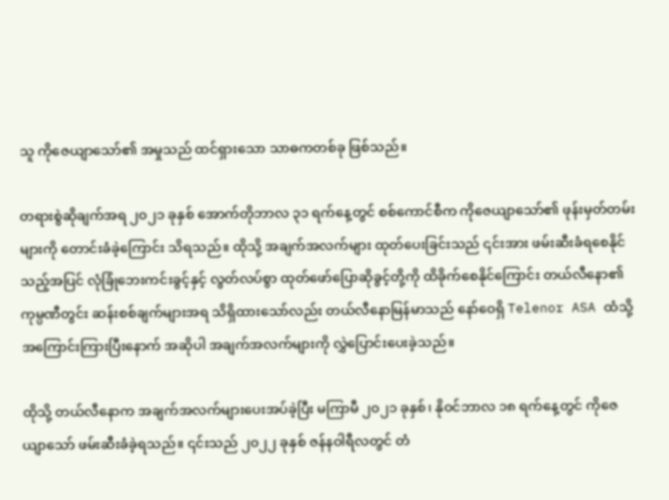သူ ကိုဇေယျာသော်၏ အမှုသည် ထင်ရှားသော သာဓကတစ်ခု ဖြစ်သည်။

တရားစွဲဆိုချက်အရ ၂၀၂၁ ခုနှစ် အောက်တိုဘာလ ၃၁ ရက်နေ့တွင် စစ်ကောင်စီက ကိုဇေယျာသော်၏ ဖုန်းမှတ်တမ်းများကို တောင်းခံခဲ့ကြောင်း သိရသည်။ ထိုသို့ အချက်အလက်များ ထုတ်ပေးခြင်းသည် ၎င်းအား ဖမ်းဆီးခံရစေနိုင်သည့်အပြင် လုံခြုံဘေးကင်းခွင့်နှင့် လွတ်လပ်စွာ ထုတ်ဖော်ပြောဆိုခွင့်တို့ကို ထိခိုက်စေနိုင်ကြောင်း တယ်လီနော၏ ကုမ္ပဏီတွင်း ဆန်းစစ်ချက်များအရ သိရှိထားသော်လည်း တယ်လီနောမြန်မာသည် နော်ဝေရှိ Telenor ASA ထံသို့ အကြောင်းကြားပြီးနောက် အဆိုပါ အချက်အလက်များကို လွှဲပြောင်းပေးခဲ့သည်။

ထိုသို့ တယ်လီနောက အချက်အလက်များပေးအပ်ခဲ့ပြီး မကြာမီ ၂၀၂၁ ခုနှစ်၊ နိုဝင်ဘာလ ၁၈ ရက်နေ့တွင် ကိုဇေယျာသော် ဖမ်းဆီးခံခဲ့ရသည်။ ၎င်းသည် ၂၀၂၂ ခုနှစ် ဇန်နဝါရီလတွင် တံ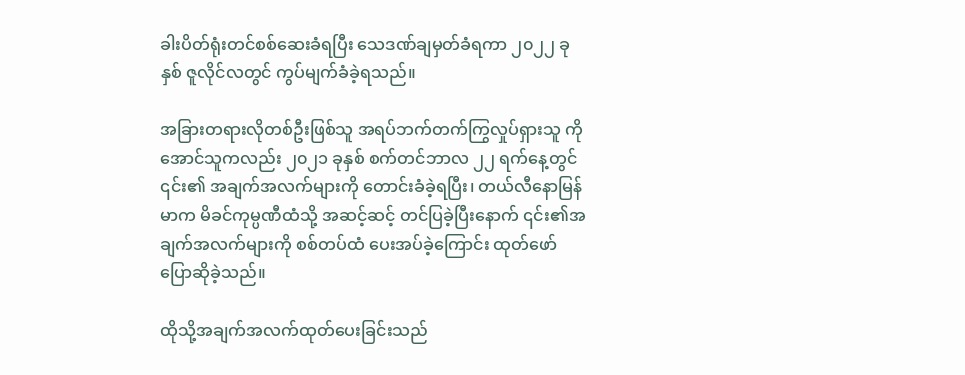ခါးပိတ်ရုံးတင်စစ်ဆေးခံရပြီး သေဒဏ်ချမှတ်ခံရကာ ၂၀၂၂ ခုနှစ် ဇူလိုင်လတွင် ကွပ်မျက်ခံခဲ့ရသည်။

အခြားတရားလိုတစ်ဦးဖြစ်သူ အရပ်ဘက်တက်ကြွလှုပ်ရှားသူ ကိုအောင်သူကလည်း ၂၀၂၁ ခုနှစ် စက်တင်ဘာလ ၂၂ ရက်နေ့တွင် ၎င်း၏ အချက်အလက်များကို တောင်းခံခဲ့ရပြီး၊ တယ်လီနောမြန်မာက မိခင်ကုမ္ပဏီထံသို့ အဆင့်ဆင့် တင်ပြခဲ့ပြီးနောက် ၎င်း၏အချက်အလက်များကို စစ်တပ်ထံ ပေးအပ်ခဲ့ကြောင်း ထုတ်ဖော်ပြောဆိုခဲ့သည်။

ထိုသို့အချက်အလက်ထုတ်ပေးခြင်းသည်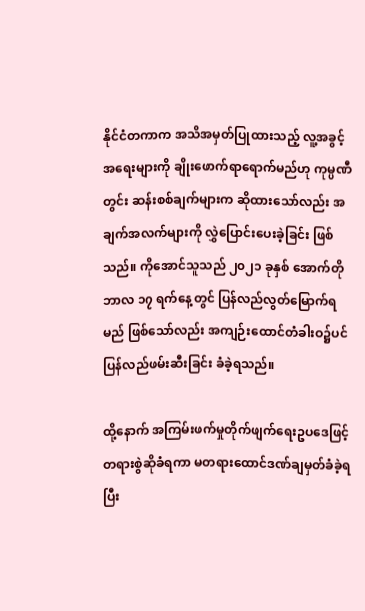နိုင်ငံတကာက အသိအမှတ်ပြုထားသည့် လူ့အခွင့်အရေးများကို ချိုးဖောက်ရာရောက်မည်ဟု ကုမ္ပဏီတွင်း ဆန်းစစ်ချက်များက ဆိုထားသော်လည်း အချက်အလက်များကို လွှဲပြောင်းပေးခဲ့ခြင်း ဖြစ်သည်။ ကိုအောင်သူသည် ၂၀၂၁ ခုနှစ် အောက်တိုဘာလ ၁၇ ရက်နေ့တွင် ပြန်လည်လွတ်မြောက်ရမည် ဖြစ်သော်လည်း အကျဉ်းထောင်တံခါးဝ၌ပင် ပြန်လည်ဖမ်းဆီးခြင်း ခံခဲ့ရသည်။

ထို့နောက် အကြမ်းဖက်မှုတိုက်ဖျက်ရေးဥပဒေဖြင့် တရားစွဲဆိုခံရကာ မတရားထောင်ဒဏ်ချမှတ်ခံခဲ့ရပြီး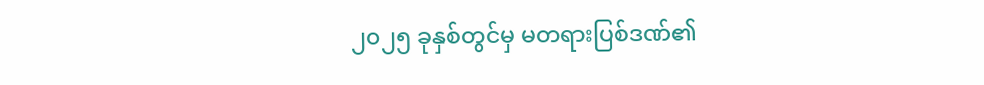၂၀၂၅ ခုနှစ်တွင်မှ မတရားပြစ်ဒဏ်၏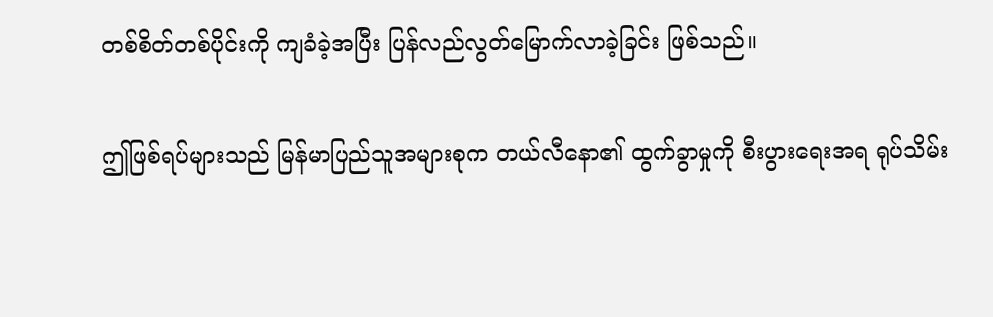တစ်စိတ်တစ်ပိုင်းကို ကျခံခဲ့အပြီး ပြန်လည်လွတ်မြောက်လာခဲ့ခြင်း ဖြစ်သည်။

ဤဖြစ်ရပ်များသည် မြန်မာပြည်သူအများစုက တယ်လီနော၏ ထွက်ခွာမှုကို စီးပွားရေးအရ ရုပ်သိမ်း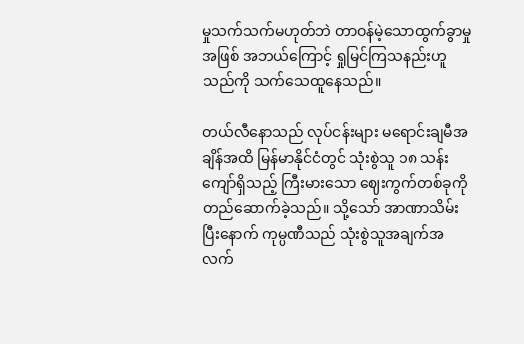မှုသက်သက်မဟုတ်ဘဲ တာဝန်မဲ့သောထွက်ခွာမှုအဖြစ် အဘယ်ကြောင့် ရှုမြင်ကြသနည်းဟူသည်ကို သက်သေထူနေသည်။

တယ်လီနောသည် လုပ်ငန်းများ မရောင်းချမီအချိန်အထိ မြန်မာနိုင်ငံတွင် သုံးစွဲသူ ၁၈ သန်းကျော်ရှိသည့် ကြီးမားသော ဈေးကွက်တစ်ခုကို တည်ဆောက်ခဲ့သည်။ သို့သော် အာဏာသိမ်းပြီးနောက် ကုမ္ပဏီသည် သုံးစွဲသူအချက်အလက်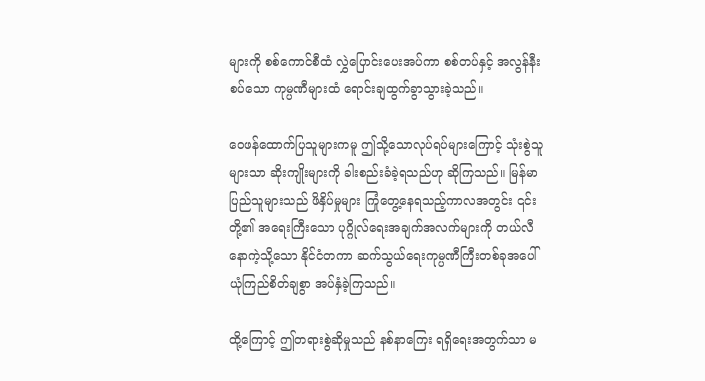များကို စစ်ကောင်စီထံ လွှဲပြောင်းပေးအပ်ကာ စစ်တပ်နှင့် အလွန်နီးစပ်သော ကုမ္ပဏီများထံ ရောင်းချထွက်ခွာသွားခဲ့သည်။

ဝေဖန်ထောက်ပြသူများကမူ ဤသို့သောလုပ်ရပ်များကြောင့် သုံးစွဲသူများသာ ဆိုးကျိုးများကို ခါးစည်းခံခဲ့ရသည်ဟု ဆိုကြသည်။ မြန်မာပြည်သူများသည် ဖိနှိပ်မှုများ ကြုံတွေ့နေရသည့်ကာလအတွင်း ၎င်းတို့၏ အရေးကြီးသော ပုဂ္ဂိုလ်ရေးအချက်အလက်များကို တယ်လီနောကဲ့သို့သော နိုင်ငံတကာ ဆက်သွယ်ရေးကုမ္ပဏီကြီးတစ်ခုအပေါ် ယုံကြည်စိတ်ချစွာ အပ်နှံခဲ့ကြသည်။

ထို့ကြောင့် ဤတရားစွဲဆိုမှုသည် နစ်နာကြေး ရရှိရေးအတွက်သာ မ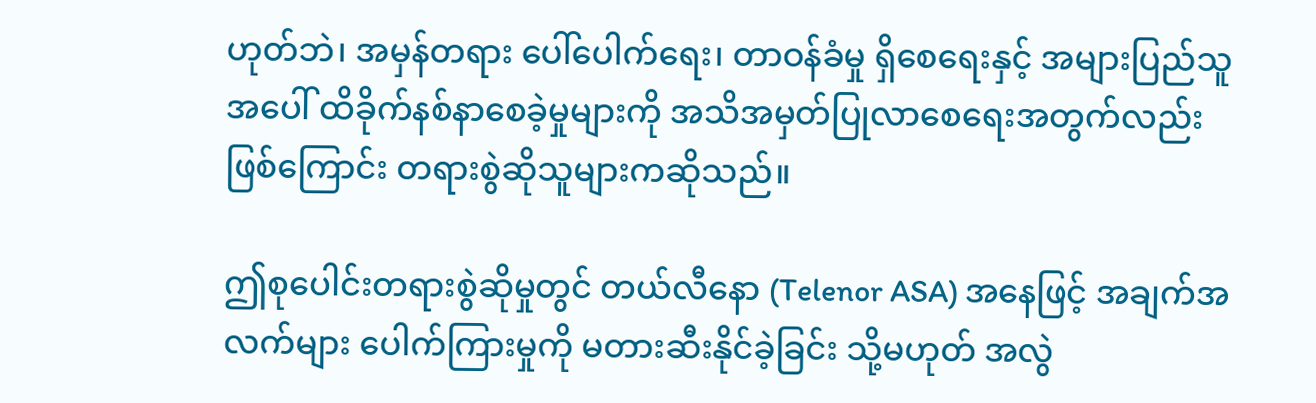ဟုတ်ဘဲ၊ အမှန်တရား ပေါ်ပေါက်ရေး၊ တာဝန်ခံမှု ရှိစေရေးနှင့် အများပြည်သူအပေါ် ထိခိုက်နစ်နာစေခဲ့မှုများကို အသိအမှတ်ပြုလာစေရေးအတွက်လည်းဖြစ်ကြောင်း တရားစွဲဆိုသူများကဆိုသည်။

ဤစုပေါင်းတရားစွဲဆိုမှုတွင် တယ်လီနော (Telenor ASA) အနေဖြင့် အချက်အလက်များ ပေါက်ကြားမှုကို မတားဆီးနိုင်ခဲ့ခြင်း သို့မဟုတ် အလွဲ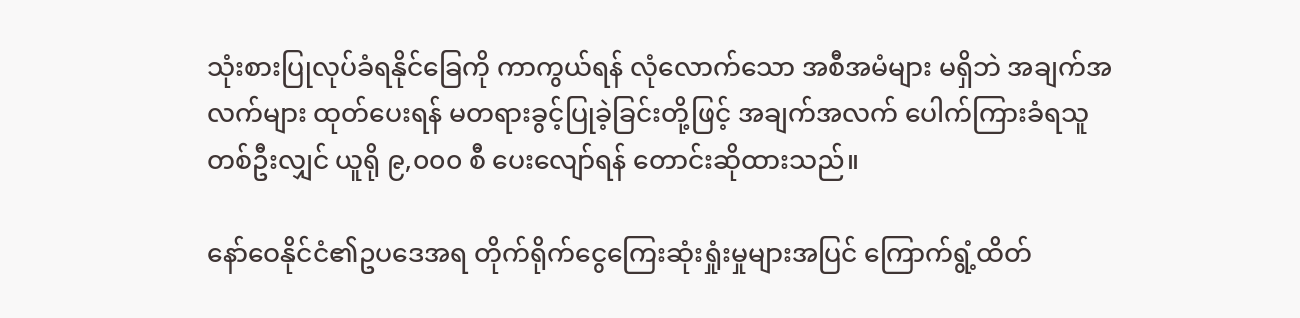သုံးစားပြုလုပ်ခံရနိုင်ခြေကို ကာကွယ်ရန် လုံလောက်သော အစီအမံများ မရှိဘဲ အချက်အလက်များ ထုတ်ပေးရန် မတရားခွင့်ပြုခဲ့ခြင်းတို့ဖြင့် အချက်အလက် ပေါက်ကြားခံရသူတစ်ဦးလျှင် ယူရို ၉,၀၀၀ စီ ပေးလျော်ရန် တောင်းဆိုထားသည်။

နော်ဝေနိုင်ငံ၏ဥပဒေအရ တိုက်ရိုက်ငွေကြေးဆုံးရှုံးမှုများအပြင် ကြောက်ရွံ့ထိတ်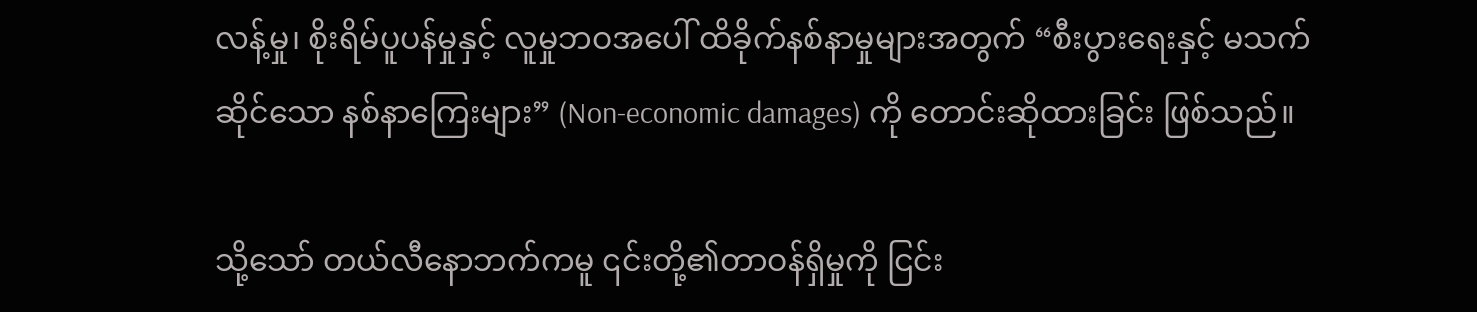လန့်မှု၊ စိုးရိမ်ပူပန်မှုနှင့် လူမှုဘဝအပေါ် ထိခိုက်နစ်နာမှုများအတွက် “စီးပွားရေးနှင့် မသက်ဆိုင်သော နစ်နာကြေးများ” (Non-economic damages) ကို တောင်းဆိုထားခြင်း ဖြစ်သည်။

သို့သော် တယ်လီနောဘက်ကမူ ၎င်းတို့၏တာဝန်ရှိမှုကို ငြင်း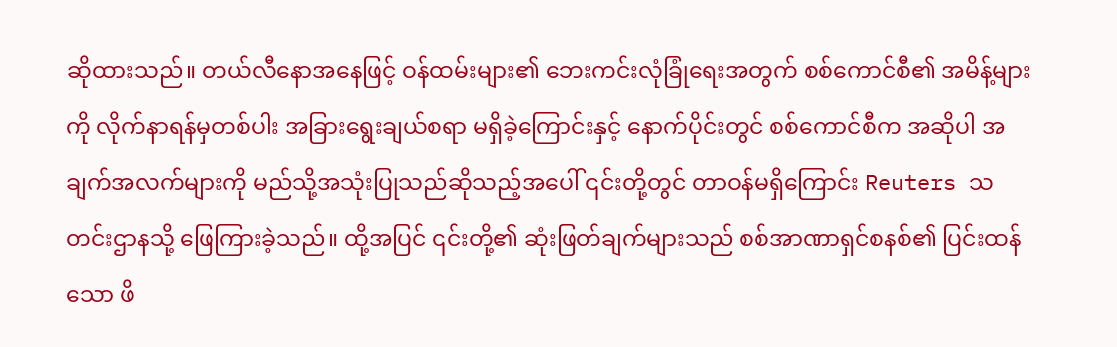ဆိုထားသည်။ တယ်လီနောအနေဖြင့် ဝန်ထမ်းများ၏ ဘေးကင်းလုံခြုံရေးအတွက် စစ်ကောင်စီ၏ အမိန့်များကို လိုက်နာရန်မှတစ်ပါး အခြားရွေးချယ်စရာ မရှိခဲ့ကြောင်းနှင့် နောက်ပိုင်းတွင် စစ်ကောင်စီက အဆိုပါ အချက်အလက်များကို မည်သို့အသုံးပြုသည်ဆိုသည့်အပေါ် ၎င်းတို့တွင် တာဝန်မရှိကြောင်း Reuters သတင်းဌာနသို့ ဖြေကြားခဲ့သည်။ ထို့အပြင် ၎င်းတို့၏ ဆုံးဖြတ်ချက်များသည် စစ်အာဏာရှင်စနစ်၏ ပြင်းထန်သော ဖိ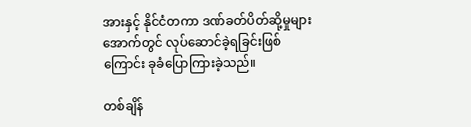အားနှင့် နိုင်ငံတကာ ဒဏ်ခတ်ပိတ်ဆို့မှုများအောက်တွင် လုပ်ဆောင်ခဲ့ရခြင်းဖြစ်ကြောင်း ခုခံပြောကြားခဲ့သည်။

တစ်ချိန်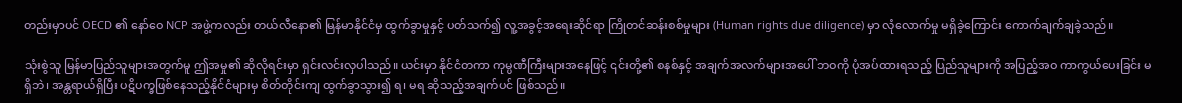တည်းမှာပင် OECD ၏ နော်ဝေ NCP အဖွဲ့ကလည်း တယ်လီနော၏ မြန်မာနိုင်ငံမှ ထွက်ခွာမှုနှင့် ပတ်သက်၍ လူ့အခွင့်အရေးဆိုင်ရာ ကြိုတင်ဆန်းစစ်မှုများ (Human rights due diligence) မှာ လုံလောက်မှု မရှိခဲ့ကြောင်း ကောက်ချက်ချခဲ့သည်။

သုံးစွဲသူ မြန်မာပြည်သူများအတွက်မူ ဤအမှု၏ ဆိုလိုရင်းမှာ ရှင်းလင်းလှပါသည်။ ယင်းမှာ နိုင်ငံတကာ ကုမ္ပဏီကြီးများအနေဖြင့် ၎င်းတို့၏ စနစ်နှင့် အချက်အလက်များအပေါ် ဘဝကို ပုံအပ်ထားရသည့် ပြည်သူများကို အပြည့်အဝ ကာကွယ်ပေးခြင်း မရှိဘဲ၊ အန္တရာယ်ရှိပြီး ပဋိပက္ခဖြစ်နေသည့်နိုင်ငံများမှ စိတ်တိုင်းကျ ထွက်ခွာသွား၍ ရ၊ မရ ဆိုသည့်အချက်ပင် ဖြစ်သည်။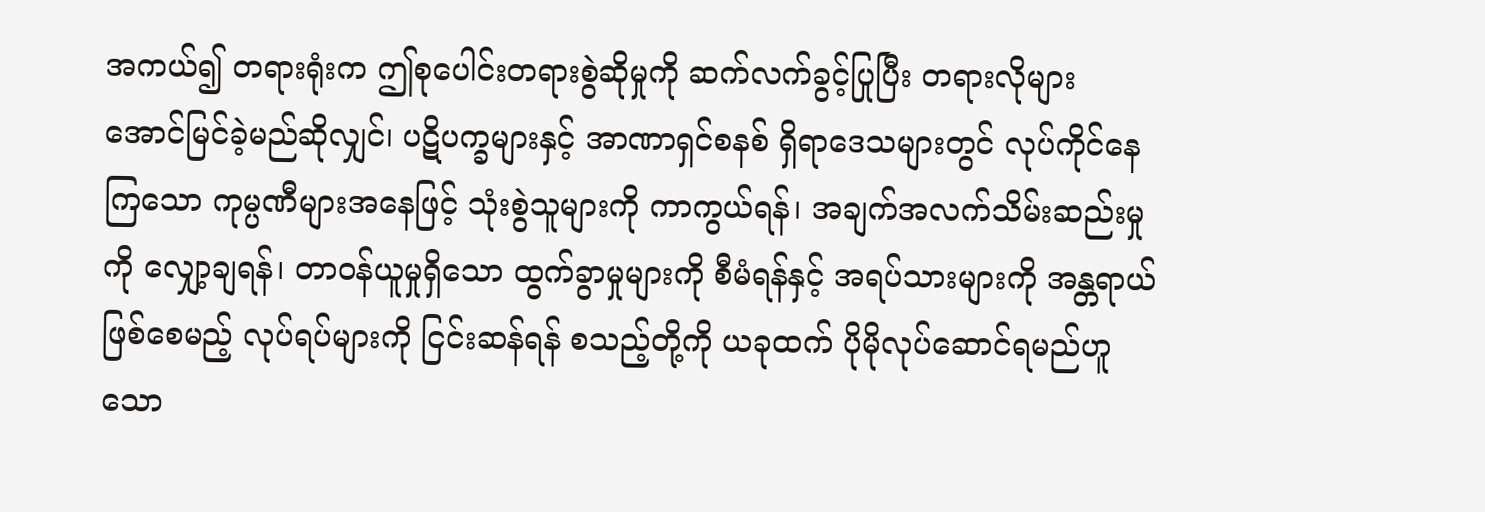အကယ်၍ တရားရုံးက ဤစုပေါင်းတရားစွဲဆိုမှုကို ဆက်လက်ခွင့်ပြုပြီး တရားလိုများ အောင်မြင်ခဲ့မည်ဆိုလျှင်၊ ပဋိပက္ခများနှင့် အာဏာရှင်စနစ် ရှိရာဒေသများတွင် လုပ်ကိုင်နေကြသော ကုမ္ပဏီများအနေဖြင့် သုံးစွဲသူများကို ကာကွယ်ရန်၊ အချက်အလက်သိမ်းဆည်းမှုကို လျှော့ချရန်၊ တာဝန်ယူမှုရှိသော ထွက်ခွာမှုများကို စီမံရန်နှင့် အရပ်သားများကို အန္တရာယ်ဖြစ်စေမည့် လုပ်ရပ်များကို ငြင်းဆန်ရန် စသည့်တို့ကို ယခုထက် ပိုမိုလုပ်ဆောင်ရမည်ဟူသော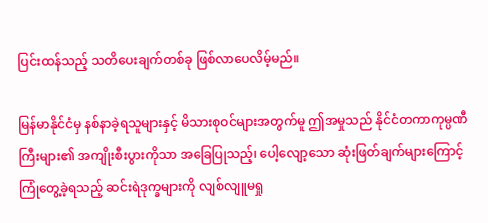ပြင်းထန်သည့် သတိပေးချက်တစ်ခု ဖြစ်လာပေလိမ့်မည်။

မြန်မာနိုင်ငံမှ နစ်နာခဲ့ရသူများနှင့် မိသားစုဝင်များအတွက်မူ ဤအမှုသည် နိုင်ငံတကာကုမ္ပဏီကြီးများ၏ အကျိုးစီးပွားကိုသာ အခြေပြုသည့်၊ ပေါ့လျော့သော ဆုံးဖြတ်ချက်များကြောင့် ကြုံတွေ့ခဲ့ရသည့် ဆင်းရဲဒုက္ခများကို လျစ်လျူမရှု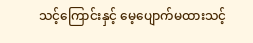သင့်ကြောင်းနှင့် မေ့ပျောက်မထားသင့်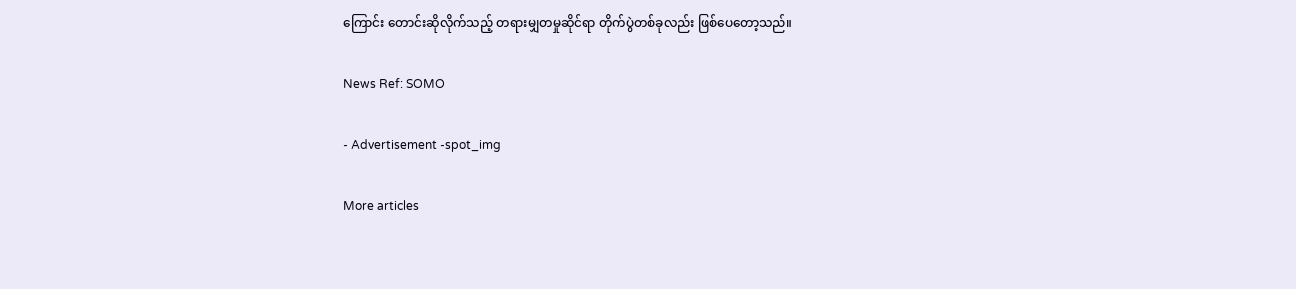ကြောင်း တောင်းဆိုလိုက်သည့် တရားမျှတမှုဆိုင်ရာ တိုက်ပွဲတစ်ခုလည်း ဖြစ်ပေတော့သည်။

News Ref: SOMO

- Advertisement -spot_img

More articles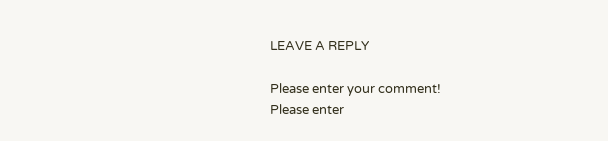LEAVE A REPLY

Please enter your comment!
Please enter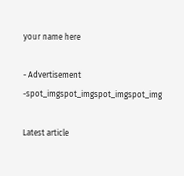your name here

- Advertisement -spot_imgspot_imgspot_imgspot_img

Latest article